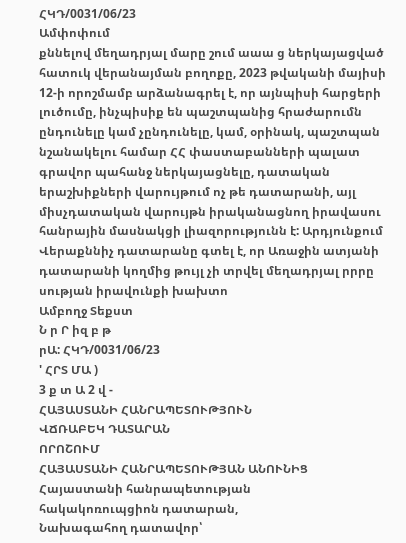ՀԿԴ/0031/06/23
Ամփոփում
քննելով մեղադրյալ մարը շում աաա ց ներկայացված հատուկ վերանայման բողոքը, 2023 թվականի մայիսի 12-ի որոշմամբ արձանագրել է, որ այնպիսի հարցերի լուծումը, ինչպիսիք են պաշտպանից հրաժարումն ընդունելը կամ չընդունելը, կամ, օրինակ, պաշտպան նշանակելու համար ՀՀ փաստաբանների պալատ գրավոր պահանջ ներկայացնելը, դատական երաշխիքների վարույթում ոչ թե դատարանի, այլ միսչդատական վարույթն իրականացնող իրավասու հանրային մասնակցի լիազորությունն է: Արդյունքում Վերաքննիչ դատարանը գտել է, որ Առաջին ատյանի դատարանի կողմից թույլ չի տրվել մեղադրյալ րրրը սության իրավունքի խախտո
Ամբողջ Տեքստ
Ն ր Ր իզ բ թ
րԱ: ՀԿԴ/0031/06/23
' ՀՐՏ ՄԱ )
3 ք տ Ա 2 վ -
ՀԱՅԱՍՏԱՆԻ ՀԱՆՐԱՊԵՏՈՒԹՅՈՒՆ
ՎՃՌԱԲԵԿ ԴԱՏԱՐԱՆ
ՈՐՈՇՈՒՄ
ՀԱՅԱՍՏԱՆԻ ՀԱՆՐԱՊԵՏՈՒԹՅԱՆ ԱՆՈՒՆԻՑ
Հայաստանի հանրապետության
հակակոռուպցիոն դատարան,
Նախագահող դատավոր՝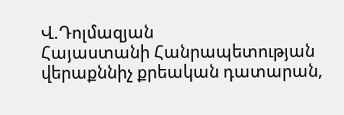Վ.Դոլմազյան
Հայաստանի Հանրապետության
վերաքննիչ քրեական դատարան,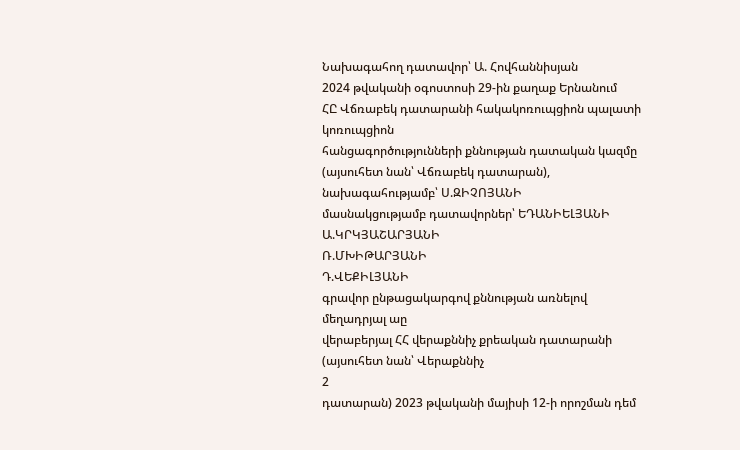Նախագահող դատավոր՝ Ա. Հովհաննիսյան
2024 թվականի օգոստոսի 29-ին քաղաք Երնանում
ՀԸ Վճռաբեկ դատարանի հակակոռուպցիոն պալատի կոռուպցիոն
հանցագործությունների քննության դատական կազմը (այսուհետ նան՝ Վճռաբեկ դատարան),
նախագահությամբ՝ Ս.ԶԻՉՈՅԱՆԻ
մասնակցությամբ դատավորներ՝ ԵԴԱՆԻԵԼՅԱՆԻ
Ա.ԿՐԿՅԱՇԱՐՅԱՆԻ
Ռ.ՄԽԻԹԱՐՅԱՆԻ
Դ.ՎԵՔԻԼՅԱՆԻ
գրավոր ընթացակարգով քննության առնելով մեղադրյալ աը
վերաբերյալ ՀՀ վերաքննիչ քրեական դատարանի (այսուհետ նան՝ Վերաքննիչ
2
դատարան) 2023 թվականի մայիսի 12-ի որոշման դեմ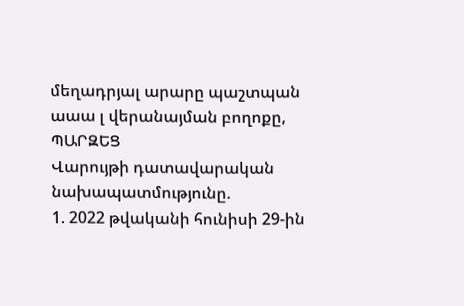մեղադրյալ արարը պաշտպան աաա լ վերանայման բողոքը,
ՊԱՐԶԵՑ
Վարույթի դատավարական նախապատմությունը.
1. 2022 թվականի հունիսի 29-ին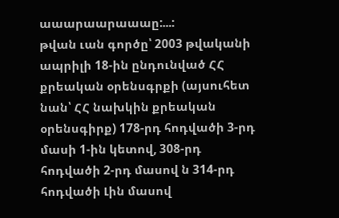աաարաարաաաը:...:
թվան ւան գործը՝ 2003 թվականի ապրիլի 18-ին ընդունված ՀՀ քրեական օրենսգրքի (այսուհետ նան՝ ՀՀ նախկին քրեական օրենսգիրք) 178-րդ հոդվածի 3-րդ մասի 1-ին կետով, 308-րդ հոդվածի 2-րդ մասով ն 314-րդ հոդվածի Լին մասով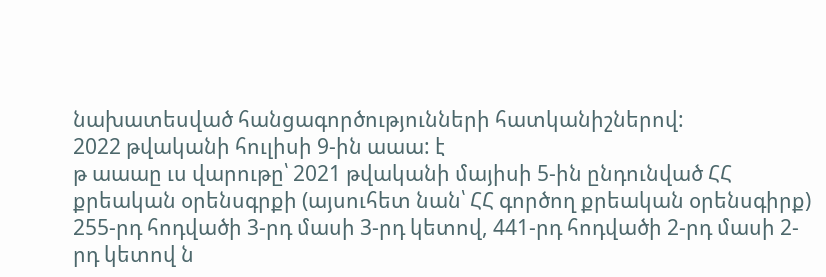նախատեսված հանցագործությունների հատկանիշներով:
2022 թվականի հուլիսի 9-ին աաա: է
թ աաաը ւս վարութը՝ 2021 թվականի մայիսի 5-ին ընդունված ՀՀ քրեական օրենսգրքի (այսուհետ նան՝ ՀՀ գործող քրեական օրենսգիրք) 255-րդ հոդվածի 3-րդ մասի 3-րդ կետով, 441-րդ հոդվածի 2-րդ մասի 2-րդ կետով ն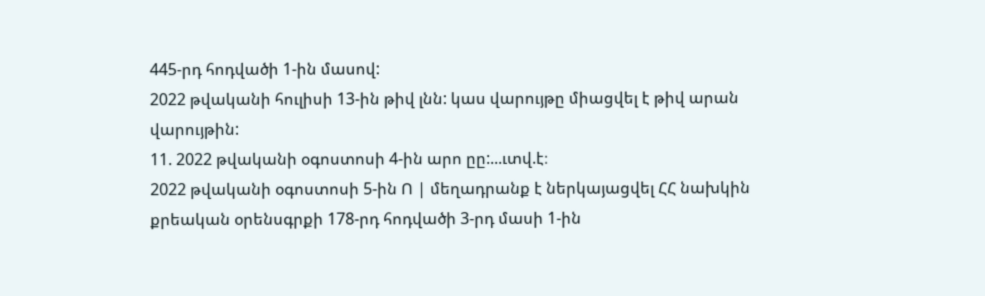445-րդ հոդվածի 1-ին մասով:
2022 թվականի հուլիսի 13-ին թիվ լնն: կաս վարույթը միացվել է թիվ արան վարույթին:
11. 2022 թվականի օգոստոսի 4-ին արո ըը:...ւտվ.է։
2022 թվականի օգոստոսի 5-ին Ո | մեղադրանք է ներկայացվել ՀՀ նախկին քրեական օրենսգրքի 178-րդ հոդվածի 3-րդ մասի 1-ին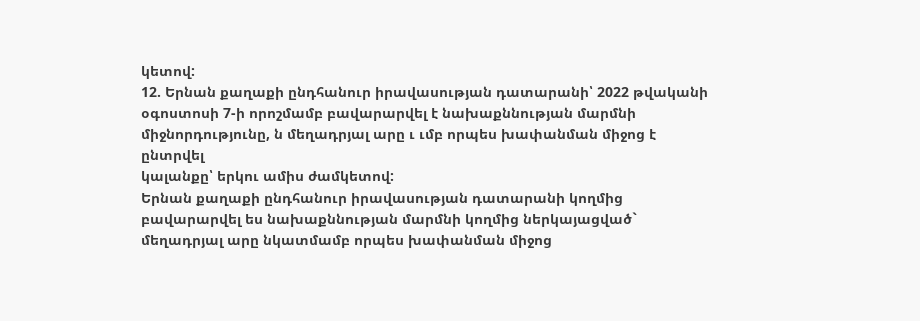կետով:
12. Երնան քաղաքի ընդհանուր իրավասության դատարանի՝ 2022 թվականի օգոստոսի 7-ի որոշմամբ բավարարվել է նախաքննության մարմնի միջնորդությունը, ն մեղադրյալ արը ւ ւմբ որպես խափանման միջոց է ընտրվել
կալանքը՝ երկու ամիս ժամկետով:
Երնան քաղաքի ընդհանուր իրավասության դատարանի կողմից բավարարվել ես նախաքննության մարմնի կողմից ներկայացված` մեղադրյալ արը նկատմամբ որպես խափանման միջոց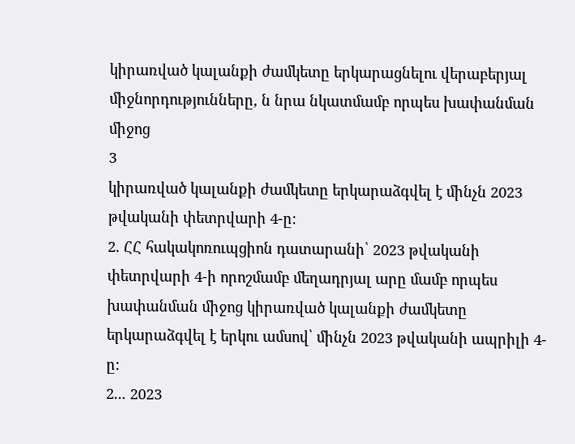կիրառված կալանքի ժամկետը երկարացնելու վերաբերյալ միջնորդությունները, ն նրա նկատմամբ որպես խափանման միջոց
3
կիրառված կալանքի ժամկետը երկարաձգվել է մինչն 2023 թվականի փետրվարի 4-ը:
2. ՀՀ հակակոռուպցիոն դատարանի՝ 2023 թվականի փետրվարի 4-ի որոշմամբ մեղադրյալ արը մամբ որպես խափանման միջոց կիրառված կալանքի ժամկետը երկարաձգվել է երկու ամսով՝ մինչն 2023 թվականի ապրիլի 4-ը:
2... 2023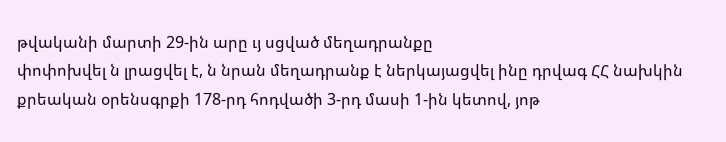թվականի մարտի 29-ին արը ւյ սցված մեղադրանքը
փոփոխվել ն լրացվել է, ն նրան մեղադրանք է ներկայացվել ինը դրվագ ՀՀ նախկին քրեական օրենսգրքի 178-րդ հոդվածի 3-րդ մասի 1-ին կետով, յոթ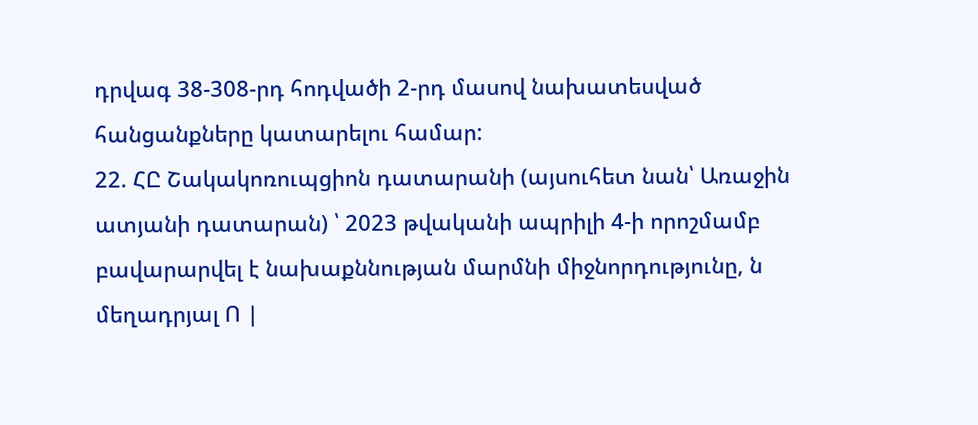դրվագ 38-308-րդ հոդվածի 2-րդ մասով նախատեսված հանցանքները կատարելու համար:
22. ՀԸ Շակակոռուպցիոն դատարանի (այսուհետ նան՝ Առաջին ատյանի դատարան) ՝ 2023 թվականի ապրիլի 4-ի որոշմամբ բավարարվել է նախաքննության մարմնի միջնորդությունը, ն մեղադրյալ Ո |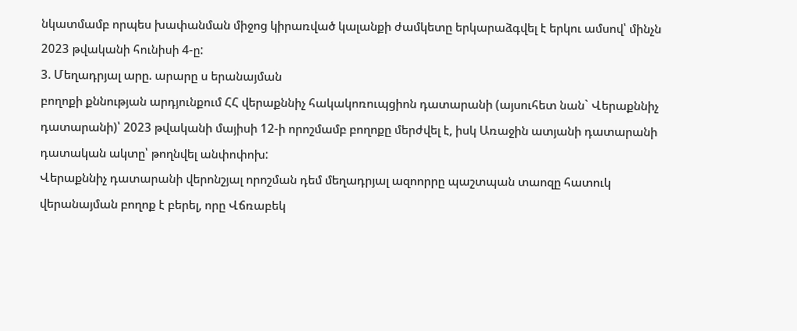նկատմամբ որպես խափանման միջոց կիրառված կալանքի ժամկետը երկարաձգվել է երկու ամսով՝ մինչն 2023 թվականի հունիսի 4-ը:
3. Մեղադրյալ արը. արարը ս երանայման
բողոքի քննության արդյունքում ՀՀ վերաքննիչ հակակոռուպցիոն դատարանի (այսուհետ նան` Վերաքննիչ դատարանի)՝ 2023 թվականի մայիսի 12-ի որոշմամբ բողոքը մերժվել է, իսկ Առաջին ատյանի դատարանի դատական ակտը՝ թողնվել անփոփոխ:
Վերաքննիչ դատարանի վերոնշյալ որոշման դեմ մեղադրյալ ազոորրը պաշտպան տաոզը հատուկ վերանայման բողոք է բերել, որը Վճռաբեկ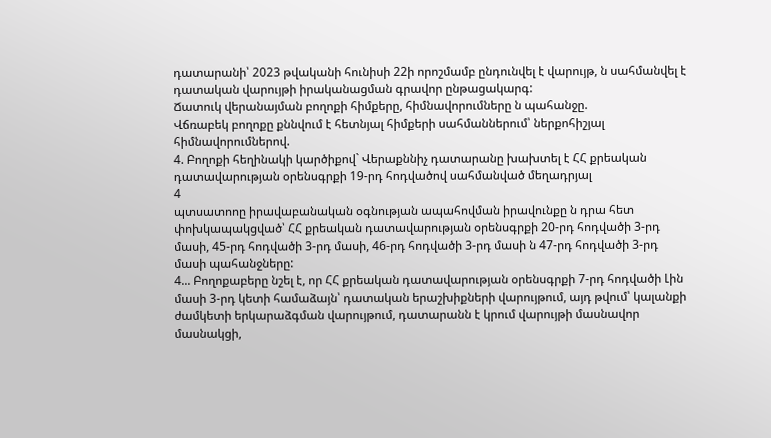դատարանի՝ 2023 թվականի հունիսի 22ի որոշմամբ ընդունվել է վարույթ, ն սահմանվել է դատական վարույթի իրականացման գրավոր ընթացակարգ:
Ճատուկ վերանայման բողոքի հիմքերը, հիմնավորումները ն պահանջը.
Վճռաբեկ բողոքը քննվում է հետնյալ հիմքերի սահմաններում՝ ներքոհիշյալ հիմնավորումներով.
4. Բողոքի հեղինակի կարծիքով` Վերաքննիչ դատարանը խախտել է ՀՀ քրեական դատավարության օրենսգրքի 19-րդ հոդվածով սահմանված մեղադրյալ
4
պտսատոոը իրավաբանական օգնության ապահովման իրավունքը ն դրա հետ փոխկապակցված՝ ՀՀ քրեական դատավարության օրենսգրքի 20-րդ հոդվածի 3-րդ մասի, 45-րդ հոդվածի 3-րդ մասի, 46-րդ հոդվածի 3-րդ մասի ն 47-րդ հոդվածի 3-րդ մասի պահանջները:
4... Բողոքաբերը նշել է, որ ՀՀ քրեական դատավարության օրենսգրքի 7-րդ հոդվածի Լին մասի 3-րդ կետի համաձայն՝ դատական երաշխիքների վարույթում, այդ թվում՝ կալանքի ժամկետի երկարաձգման վարույթում, դատարանն է կրում վարույթի մասնավոր մասնակցի,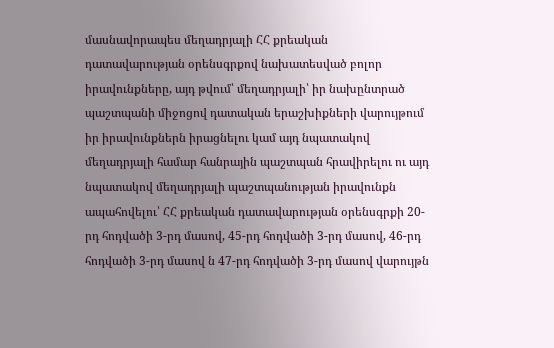մասնավորապես մեղադրյալի ՀՀ քրեական
դատավարության օրենսգրքով նախատեսված բոլոր իրավունքները, այդ թվում՝ մեղադրյալի՝ իր նախընտրած պաշտպանի միջոցով դատական երաշխիքների վարույթում իր իրավունքներն իրացնելու կամ այդ նպատակով մեղադրյալի համար հանրային պաշտպան հրավիրելու ու այդ նպատակով մեղադրյալի պաշտպանության իրավունքն ապահովելու՝ ՀՀ քրեական դատավարության օրենսգրքի 20-րդ հոդվածի 3-րդ մասով, 45-րդ հոդվածի 3-րդ մասով, 46-րդ հոդվածի 3-րդ մասով ն 47-րդ հոդվածի 3-րդ մասով վարույթն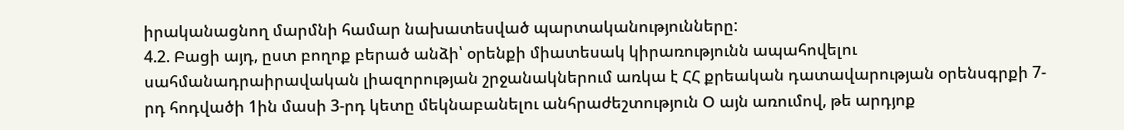իրականացնող մարմնի համար նախատեսված պարտականությունները:
4.2. Բացի այդ, ըստ բողոք բերած անձի՝ օրենքի միատեսակ կիրառությունն ապահովելու սահմանադրաիրավական լիազորության շրջանակներում առկա է ՀՀ քրեական դատավարության օրենսգրքի 7-րդ հոդվածի 1ին մասի 3-րդ կետը մեկնաբանելու անհրաժեշտություն Օ այն առումով, թե արդյոք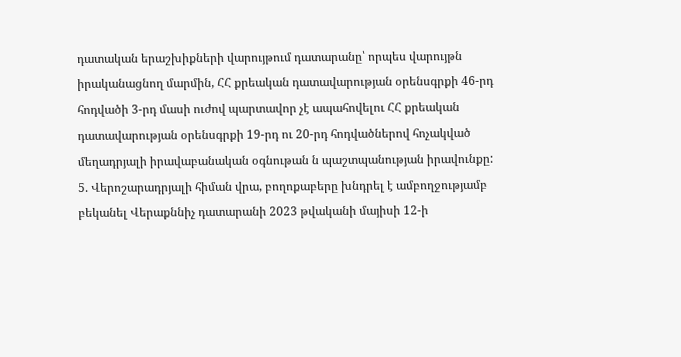դատական երաշխիքների վարույթում դատարանը՝ որպես վարույթն իրականացնող մարմին, ՀՀ քրեական դատավարության օրենսգրքի 46-րդ հոդվածի 3-րդ մասի ուժով պարտավոր չէ ապահովելու ՀՀ քրեական դատավարության օրենսգրքի 19-րդ ու 20-րդ հոդվածներով հոչակված մեղադրյալի իրավաբանական օգնութան ն պաշտպանության իրավունքը:
5. Վերոշարադրյալի հիման վրա, բողոքաբերը խնդրել է ամբողջությամբ բեկանել Վերաքննիչ դատարանի 2023 թվականի մայիսի 12-ի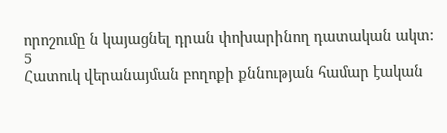որոշումը ն կայացնել դրան փոխարինող դատական ակտ:
5
Հատուկ վերանայման բողոքի քննության համար էական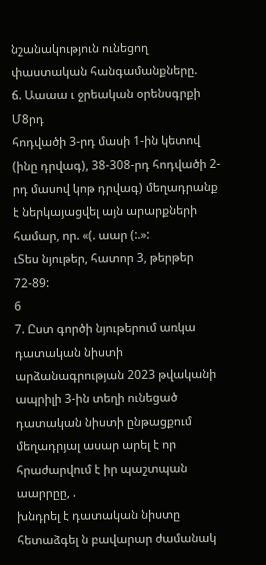նշանակություն ունեցող փաստական հանգամանքները.
ճ. Աաաա ւ ջրեական օրենսգրքի Մ8րդ
հոդվածի 3-րդ մասի 1-ին կետով (ինը դրվագ), 38-308-րդ հոդվածի 2-րդ մասով կոթ դրվագ) մեղադրանք է ներկայացվել այն արարքների համար, որ. «(. աար (:.»:
ւՏես նյութեր, հատոր 3, թերթեր 72-89:
6
7. Ըստ գործի նյութերում առկա դատական նիստի արձանագրության 2023 թվականի ապրիլի 3-ին տեղի ունեցած դատական նիստի ընթացքում մեղադրյալ ասար արել է որ հրաժարվում է իր պաշտպան աարրըը, .
խնդրել է դատական նիստը հետաձգել ն բավարար ժամանակ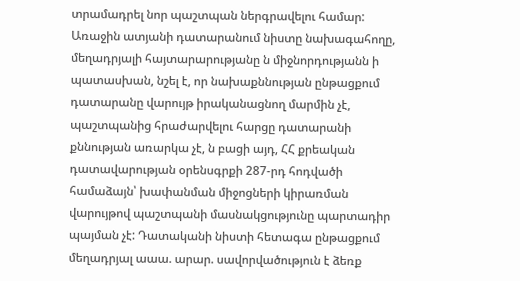տրամադրել նոր պաշտպան ներգրավելու համար: Առաջին ատյանի դատարանում նիստը նախագահողը, մեղադրյալի հայտարարությանը ն միջնորդությանն ի պատասխան, նշել է, որ նախաքննության ընթացքում դատարանը վարույթ իրականացնող մարմին չէ, պաշտպանից հրաժարվելու հարցը դատարանի քննության առարկա չէ, ն բացի այդ, ՀՀ քրեական դատավարության օրենսգրքի 287-րդ հոդվածի համաձայն՝ խափանման միջոցների կիրառման վարույթով պաշտպանի մասնակցությունը պարտադիր պայման չէ: Դատականի նիստի հետագա ընթացքում մեղադրյալ աաա. արար. սավորվածություն է ձեռք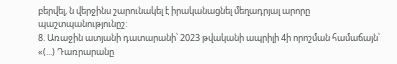բերվել, ն վերջինս շարունակել է իրականացնել մեղադրյալ արորը պաշտպանությունըշ:
8. Առաջին ատյանի դատարանի՝ 2023 թվականի ապրիլի 4ի որոշման համաճայն՝ «(...) Դառրարանը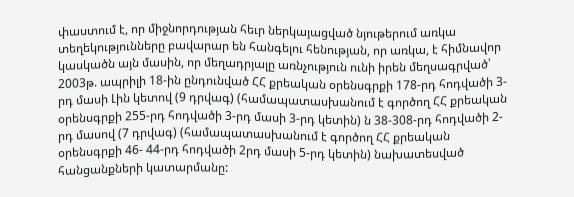փաստում է, որ միջնորդության հեւր ներկայացված նյութերում առկա տեղեկությունները բավարար են հանգելու հենության, որ առկա, է հիմնավոր կասկածն այն մասին, որ մեղադրյալը առնչություն ունի իրեն մեղսագրված՝ 2003թ. ապրիլի 18-ին ընդունված ՀՀ քրեական օրենսգրքի 178-րդ հոդվածի 3-րդ մասի Լին կետով (9 դրվագ) (համապատասխանում է գործող ՀՀ քրեական օրենսգրքի 255-րդ հոդվածի 3-րդ մասի 3-րդ կետին) ն 38-308-րդ հոդվածի 2-րդ մասով (7 դրվագ) (համապատասխանում է գործող ՀՀ քրեական օրենսգրքի 46- 44-րդ հոդվածի 2րդ մասի 5-րդ կետին) նախատեսված հանցանքների կատարմանը: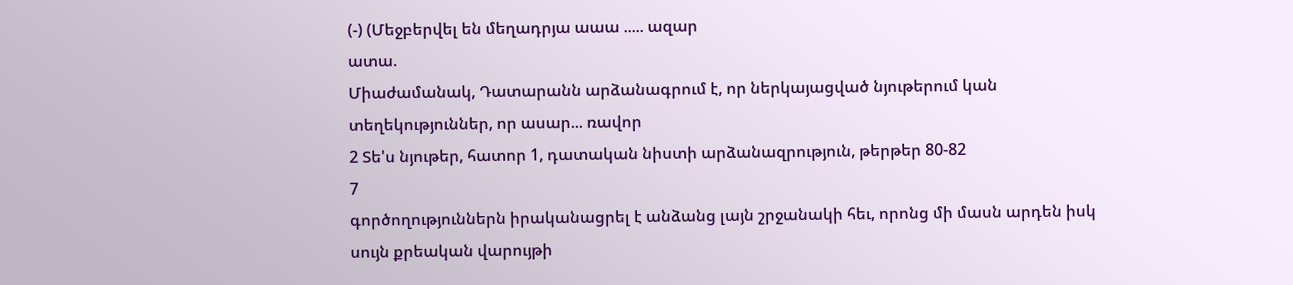(-) (Մեջբերվել են մեղադրյա աաա ..... ազար
ատա.
Միաժամանակ, Դատարանն արձանագրում է, որ ներկայացված նյութերում կան տեղեկություններ, որ ասար... ռավոր
2 Տե'ս նյութեր, հատոր 1, դատական նիստի արձանազրություն, թերթեր 80-82
7
գործողություններն իրականացրել է անձանց լայն շրջանակի հեւ, որոնց մի մասն արդեն իսկ սույն քրեական վարույթի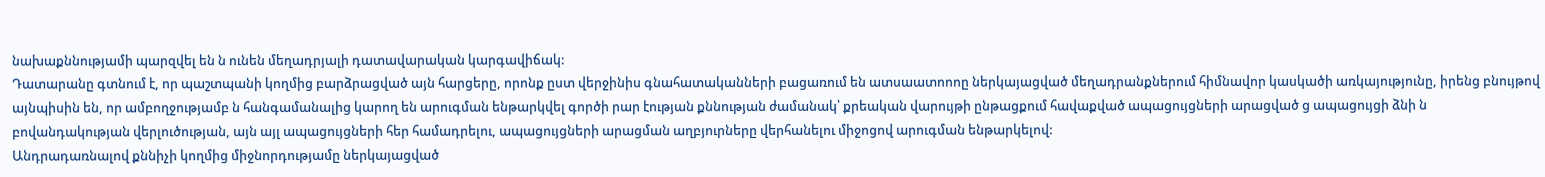նախաքննությամի պարզվել են ն ունեն մեղադրյալի դատավարական կարգավիճակ:
Դատարանը գտնում է, որ պաշտպանի կողմից բարձրացված այն հարցերը, որոնք ըստ վերջինիս գնահատականների բացառում են ատսաատոոոը ներկայացված մեղադրանքներում հիմնավոր կասկածի առկայությունը, իրենց բնույթով այնպիսին են, որ ամբողջությամբ ն հանգամանալից կարող են արուգման ենթարկվել գործի րար էության քննության ժամանակ՝ քրեական վարույթի ընթացքում հավաքված ապացույցների արացված ց ապացույցի ձնի ն բովանդակության վերլուծության, այն այլ ապացույցների հեր համադրելու, ապացույցների արացման աղբյուրները վերհանելու միջոցով արուգման ենթարկելով:
Անդրադառնալով քննիչի կողմից միջնորդությամը ներկայացված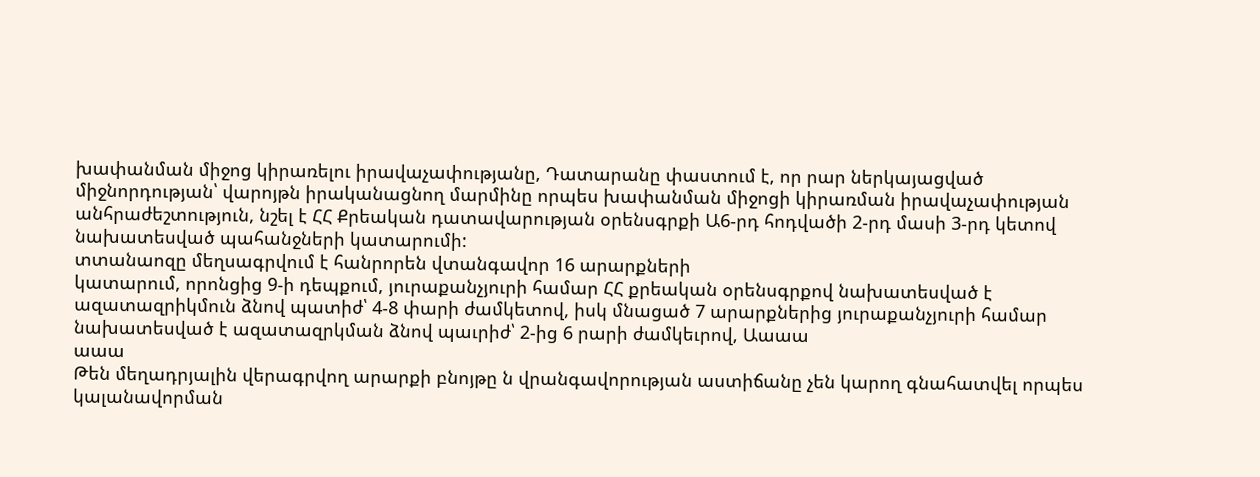խափանման միջոց կիրառելու իրավաչափությանը, Դատարանը փաստում է, որ րար ներկայացված միջնորդության՝ վարոյթն իրականացնող մարմինը որպես խափանման միջոցի կիրառման իրավաչափության անհրաժեշտություն, նշել է ՀՀ Քրեական դատավարության օրենսգրքի Ա6-րդ հոդվածի 2-րդ մասի 3-րդ կետով նախատեսված պահանջների կատարումի:
տտանաոզը մեղսագրվում է հանրորեն վտանգավոր 16 արարքների
կատարում, որոնցից 9-ի դեպքում, յուրաքանչյուրի համար ՀՀ քրեական օրենսգրքով նախատեսված է ազատազրիկմուն ձնով պատիժ՝ 4-8 փարի ժամկետով, իսկ մնացած 7 արարքներից յուրաքանչյուրի համար նախատեսված է ազատազրկման ձնով պաւրիժ՝ 2-ից 6 րարի ժամկեւրով, Աաաա
աաա
Թեն մեղադրյալին վերագրվող արարքի բնոյթը ն վրանգավորության աստիճանը չեն կարող գնահատվել որպես կալանավորման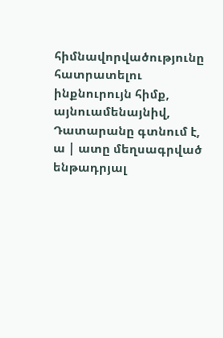հիմնավորվածությունը հատրատելու ինքնուրույն հիմք, այնուամենայնիվ, Դատարանը գտնում է, ա | ատը մեղսագրված ենթադրյալ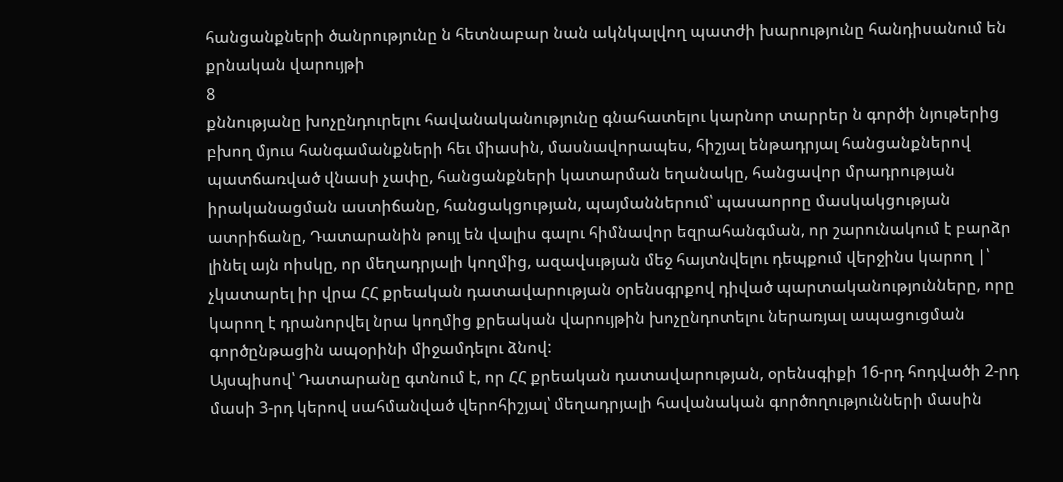հանցանքների ծանրությունը ն հետնաբար նան ակնկալվող պատժի խարությունը հանդիսանում են քրնական վարույթի
8
քննությանը խոչընդուրելու հավանականությունը գնահատելու կարնոր տարրեր ն գործի նյութերից բխող մյուս հանգամանքների հեւ միասին, մասնավորապես, հիշյալ ենթադրյալ հանցանքներով պատճառված վնասի չափը, հանցանքների կատարման եղանակը, հանցավոր մրադրության իրականացման աստիճանը, հանցակցության, պայմաններում՝ պասաորոը մասկակցության ատրիճանը, Դատարանին թույլ են վալիս գալու հիմնավոր եզրահանգման, որ շարունակում է բարձր լինել այն ոիսկը, որ մեղադրյալի կողմից, ազավսւթյան մեջ հայտնվելու դեպքում վերջինս կարող |՝ չկատարել իր վրա ՀՀ քրեական դատավարության օրենսգրքով դիված պարտականությունները, որը կարող է դրանորվել նրա կողմից քրեական վարույթին խոչընդոտելու ներառյալ ապացուցման գործընթացին ապօրինի միջամդելու ձնով:
Այսպիսով՝ Դատարանը գտնում է, որ ՀՀ քրեական դատավարության, օրենսգիքի 16-րդ հոդվածի 2-րդ մասի 3-րդ կերով սահմանված վերոհիշյալ՝ մեղադրյալի հավանական գործողությունների մասին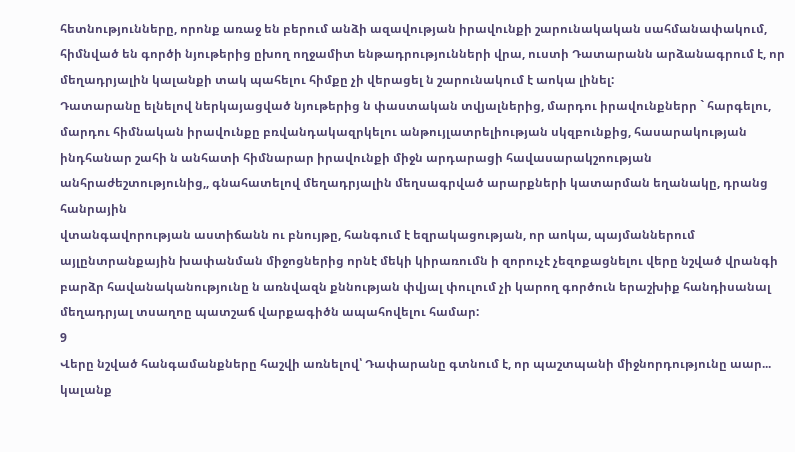հետնությունները, որոնք առաջ են բերում անձի ազավության իրավունքի շարունակական սահմանափակում, հիմնված են գործի նյութերից ըխող ողջամիտ ենթադրությունների վրա, ուստի Դատարանն արձանագրում է, որ մեղադրյալին կալանքի տակ պահելու հիմքը չի վերացել ն շարունակում է աոկա լինել:
Դատարանը ելնելով ներկայացված նյութերից ն փաստական տվյալներից, մարդու իրավունքներր ` հարգելու, մարդու հիմնական իրավունքը բռվանդակազրկելու անթույլատրելիության սկզբունքից, հասարակության ինդհանար շահի ն անհատի հիմնարար իրավունքի միջն արդարացի հավասարակշոության անհրաժեշտությունից,, գնահատելով մեղադրյալին մեղսագրված արարքների կատարման եղանակը, դրանց հանրային
վտանգավորության աստիճանն ու բնույթը, հանգում է եզրակացության, որ աոկա, պայմաններում այլընտրանքային խափանման միջոցներից որնէ մեկի կիրառումն ի զորուչէ չեզոքացնելու վերը նշված վրանգի բարձր հավանականությունը ն առնվազն քննության փվյալ փուլում չի կարող գործուն երաշխիք հանդիսանալ մեղադրյալ տսաղոը պատշաճ վարքագիծն ապահովելու համար:
9
Վերը նշված հանգամանքները հաշվի առնելով՝ Դափարանը գտնում է, որ պաշտպանի միջնորդությունը աար... կալանք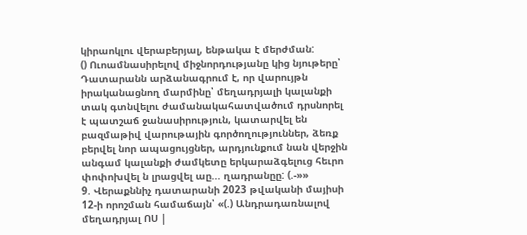կիրաոկլու վերաբերյալ, ենթակա է մերժման:
() Ուոամնասիրելով միջնորդությանը կից նյութերը՝ Դատարանն արձանագրում է, որ վարույթն իրականացնող մարմինը՝ մեղադրյալի կալանքի տակ գտնվելու ժամանակահատվածում դրսնորել է պատշաճ ջանասիրություն, կատարվել են բազմաթիվ վարութային գործողություններ, ձեռք բերվել նոր ապացույցներ, արդյունքում նան վերջին անգամ կալանքի ժամկետը երկարաձգելուց հեւրո փոփոխվել ն լրացվել աը... ղադրանըը: (.-»»
9. Վերաքննիչ դատարանի 2023 թվականի մայիսի 12-ի որոշման համաճայն՝ «(.) Անդրադառնալով մեղադրյալ ՈՍ |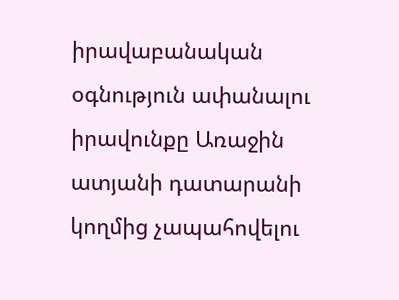իրավաբանական օգնություն ափանալու իրավունքը Առաջին ատյանի դատարանի կողմից չապահովելու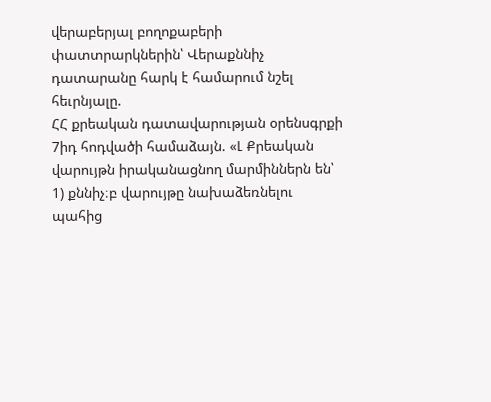վերաբերյալ բողոքաբերի փատտրարկներին՝ Վերաքննիչ դատարանը հարկ է համարում նշել հեւրնյալը.
ՀՀ քրեական դատավարության օրենսգրքի 7իդ հոդվածի համաձայն. «Լ Քրեական վարույթն իրականացնող մարմիններն են՝
1) քննիչ։բ վարույթը նախաձեռնելու պահից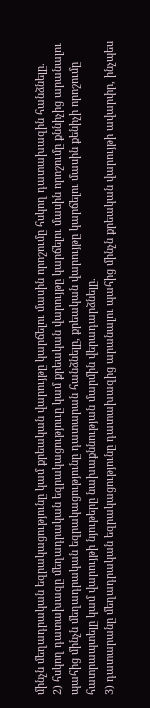մինչն մեղադրական եզրակացությունը կամ քրեական վարույթը կարճելու մասին որոշումը հսկող դատախազին հանձնելը.
2) հսկող դատախազը մեղադրական եզրակացություւը կամ քրեական վարույթը կարճելու մասին որոշումը քննիչից արանալու պահից մինչն մեղադրական եզրակացությունը դատարան հանձնելը, քրեական վարույթը կարճելու մասին քենիչի որոշումը հատրապտելը կամ վարույթի նյութերը նախաքննության մարմին վերադարձնելը.
3) դատարանը մեղադրական եզրակացությունը դատախազից արանալու պահից մինչն քրեական վարույթի ավարփր, ինչպես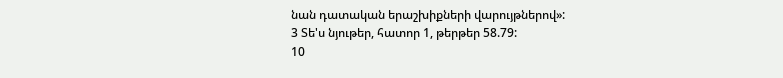նան դատական երաշխիքների վարույթներով»:
3 Տե'ս նյութեր, հատոր 1, թերթեր 58.79:
10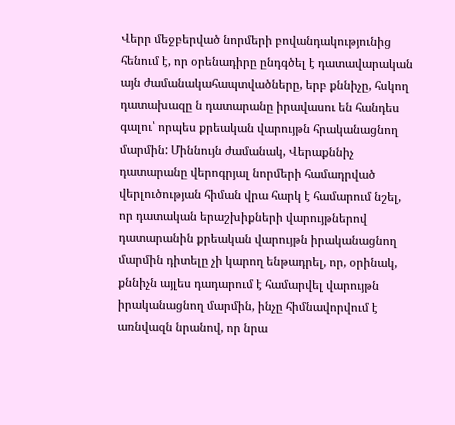Վերր մեջբերված նորմերի բովանդակությունից հենում է, որ օրենադիրը ընդգծել է դատավարական այն ժամանակահապտվածները, երբ քննիչը, հսկող դատախազը ն դատարանը իրավասու են հանդես գալու՝ որպես քրեական վարույթն հրականացնող մարմին: Միննույն ժամանակ, Վերաքննիչ դատարանը վերոգրյալ նորմերի համադրված վերլուծության հիման վրա հարկ է համարում նշել, որ դատական երաշխիքների վարույթներով դատարանին քրեական վարույթն իրականացնող մարմին դիտելը չի կարող ենթադրել, որ, օրինակ, քննիչն այլես դադարում է համարվել վարույթն իրականացնող մարմին, ինչը հիմնավորվում է առնվազն նրանով, որ նրա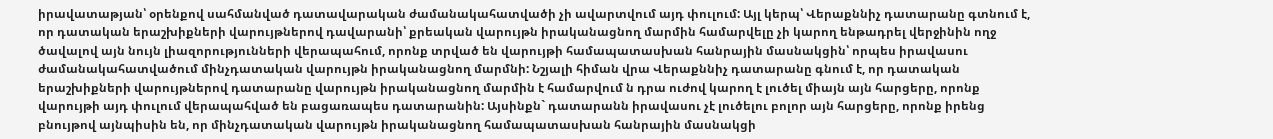իրավատաթյան՝ օրենքով սահմանված դատավարական ժամանակահատվածի չի ավարտվում այդ փուլում: Այլ կերպ՝ Վերաքննիչ դատարանը գտնում է, որ դատական երաշխիքների վարույթներով դավարանի՝ քրեական վարույթն իրականացնող մարմին համարվելը չի կարող ենթադրել վերջինին ողջ ծավալով այն նույն լիազորությունների վերապահում, որոնք տրված են վարույթի համապատասխան հանրային մասնակցին՝ որպես իրավասու ժամանակահատվածում մինչդատական վարույթն իրականացնող մարմնի: Նշյալի հիման վրա Վերաքննիչ դատարանը գնում է, որ դատական երաշխիքների վարույթներով դատարանը վարույթն իրականացնող մարմին է համարվում ն դրա ուժով կարող է լուծել միայն այն հարցերը, որոնք վարույթի այդ փուլում վերապահված են բացառապես դատարանին: Այսինքն` դատարանն իրավասու չէ լուծելու բոլոր այն հարցերը, որոնք իրենց բնույթով այնպիսին են, որ մինչդատական վարույթն իրականացնող համապատասխան հանրային մասնակցի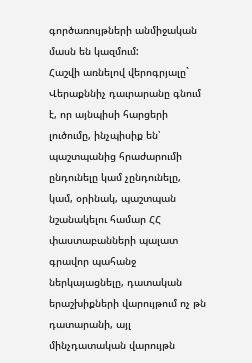գործառույթների անմիջական մասն են կազմում:
Հաշվի առնելով վերոգրյալը` Վերաքննիչ դաւրարանը գնում է, որ այնպիսի հարցերի լուծումը, ինչպիսիք են՝ պաշտպանից հրաժարումի ընդունելը կամ չընդունելը, կամ, օրինակ, պաշտպան նշանակելու համար ՀՀ փաստաբանների պալատ գրավոր պահանջ ներկայացնելը, դատական երաշխիքների վարույթում ոչ թն դատարանի, այլ մինչդատական վարույթն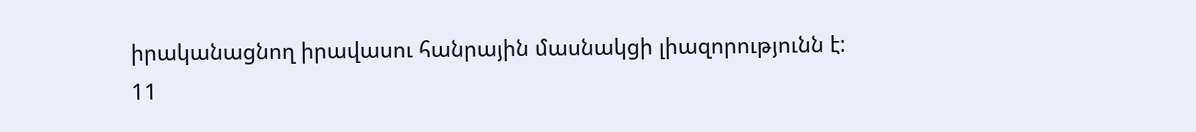իրականացնող իրավասու հանրային մասնակցի լիազորությունն է:
11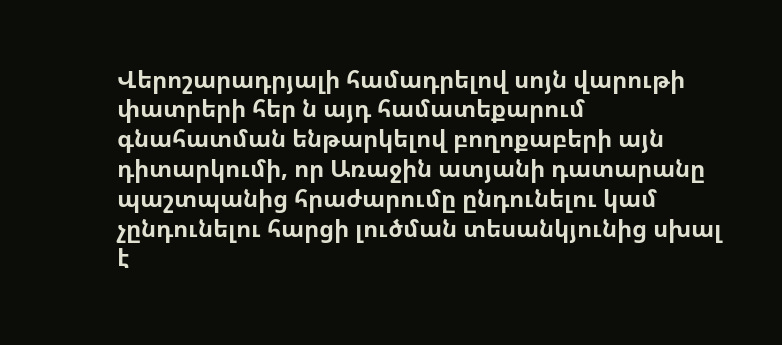Վերոշարադրյալի համադրելով սոյն վարութի փատրերի հեր ն այդ համատեքարում գնահատման ենթարկելով բողոքաբերի այն դիտարկումի, որ Առաջին ատյանի դատարանը պաշտպանից հրաժարումը ընդունելու կամ չընդունելու հարցի լուծման տեսանկյունից սխալ է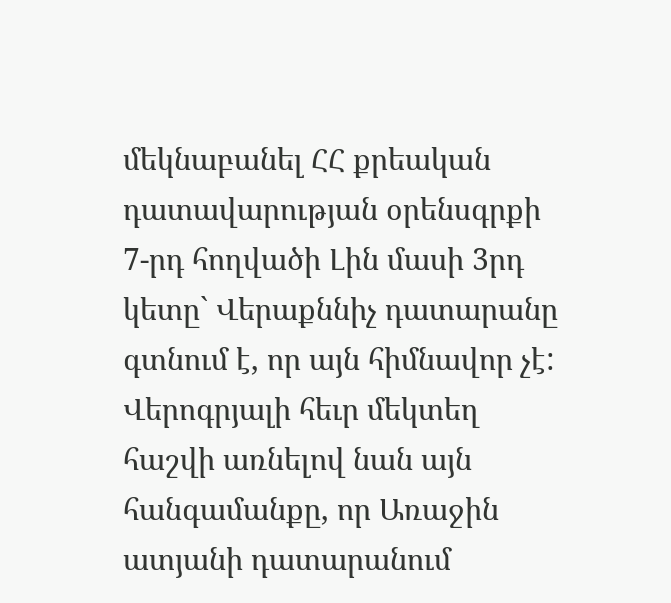մեկնաբանել ՀՀ քրեական դատավարության օրենսգրքի 7-րդ հողվածի Լին մասի 3րդ կետը` Վերաքննիչ դատարանը գտնում է, որ այն հիմնավոր չէ:
Վերոգրյալի հեւր մեկտեղ հաշվի առնելով նան այն հանգամանքը, որ Առաջին ատյանի դատարանում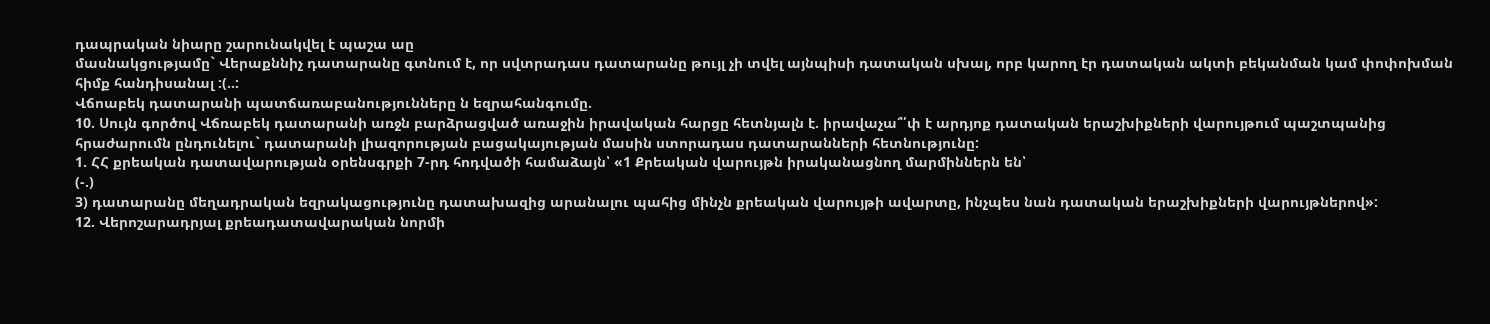դապրական նիարը շարունակվել է պաշա աը
մասնակցությամը` Վերաքննիչ դատարանը գտնում է, որ սվտրադաս դատարանը թույլ չի տվել այնպիսի դատական սխալ, որբ կարող էր դատական ակտի բեկանման կամ փոփոխման հիմք հանդիսանալ :(..:
Վճոաբեկ դատարանի պատճառաբանությունները ն եզրահանգումը.
10. Սույն գործով Վճռաբեկ դատարանի առջն բարձրացված առաջին իրավական հարցը հետնյալն է. իրավաչա՞՛փ է արդյոք դատական երաշխիքների վարույթում պաշտպանից հրաժարումն ընդունելու` դատարանի լիազորության բացակայության մասին ստորադաս դատարանների հետնությունը:
1. ՀՀ քրեական դատավարության օրենսգրքի 7-րդ հոդվածի համաձայն՝ «1 Քրեական վարույթն իրականացնող մարմիններն են՝
(-.)
3) դատարանը մեղադրական եզրակացությունը դատախազից արանալու պահից մինչն քրեական վարույթի ավարտը, ինչպես նան դատական երաշխիքների վարույթներով»:
12. Վերոշարադրյալ քրեադատավարական նորմի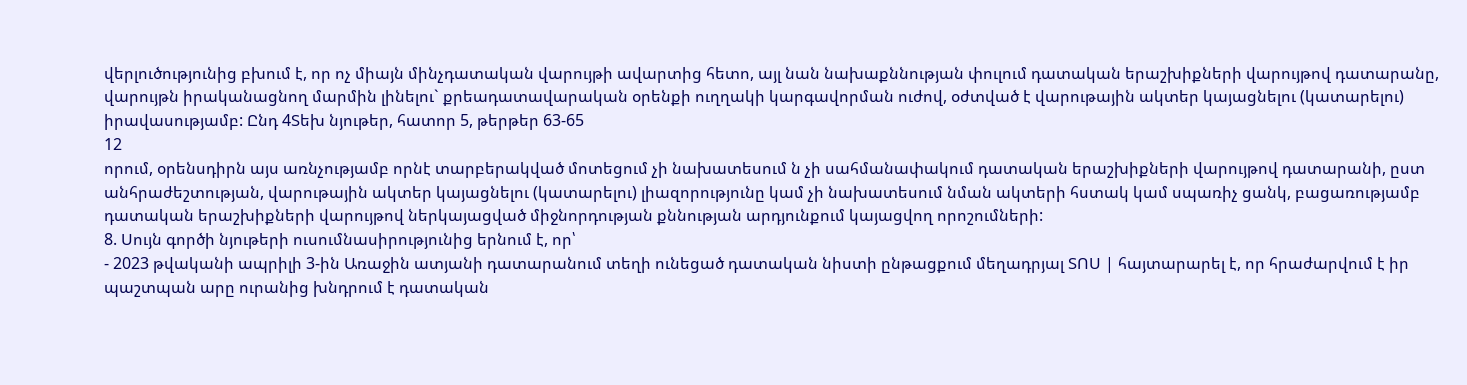վերլուծությունից բխում է, որ ոչ միայն մինչդատական վարույթի ավարտից հետո, այլ նան նախաքննության փուլում դատական երաշխիքների վարույթով դատարանը, վարույթն իրականացնող մարմին լինելու` քրեադատավարական օրենքի ուղղակի կարգավորման ուժով, օժտված է վարութային ակտեր կայացնելու (կատարելու) իրավասությամբ: Ընդ 4Տեխ նյութեր, հատոր 5, թերթեր 63-65
12
որում, օրենսդիրն այս առնչությամբ որնէ տարբերակված մոտեցում չի նախատեսում ն չի սահմանափակում դատական երաշխիքների վարույթով դատարանի, ըստ անհրաժեշտության, վարութային ակտեր կայացնելու (կատարելու) լիազորությունը կամ չի նախատեսում նման ակտերի հստակ կամ սպառիչ ցանկ, բացառությամբ դատական երաշխիքների վարույթով ներկայացված միջնորդության քննության արդյունքում կայացվող որոշումների:
8. Սույն գործի նյութերի ուսումնասիրությունից երնում է, որ՝
- 2023 թվականի ապրիլի 3-ին Առաջին ատյանի դատարանում տեղի ունեցած դատական նիստի ընթացքում մեղադրյալ ՏՈՍ | հայտարարել է, որ հրաժարվում է իր պաշտպան արը ուրանից խնդրում է դատական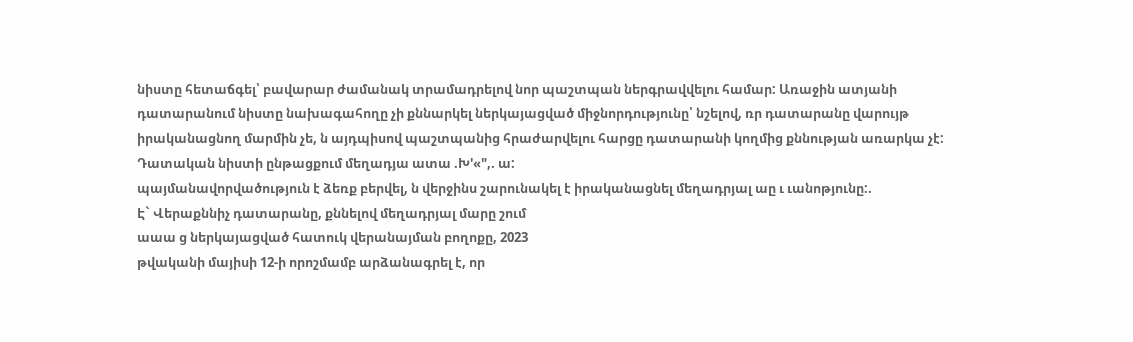նիստը հետաճգել՝ բավարար ժամանակ տրամադրելով նոր պաշտպան ներգրավվելու համար: Առաջին ատյանի դատարանում նիստը նախագահողը չի քննարկել ներկայացված միջնորդությունը՝ նշելով, ռր դատարանը վարույթ իրականացնող մարմին չե, ն այդպիսով պաշտպանից հրաժարվելու հարցը դատարանի կողմից քննության առարկա չէ: Դատական նիստի ընթացքում մեղադյա ատա .Խ'«",. ա:
պայմանավորվածություն է ձեռք բերվել, ն վերջինս շարունակել է իրականացնել մեղադրյալ աը ւ ւանոթյունը:.
Է` Վերաքննիչ դատարանը, քննելով մեղադրյալ մարը շում
աաա ց ներկայացված հատուկ վերանայման բողոքը, 2023
թվականի մայիսի 12-ի որոշմամբ արձանագրել է, որ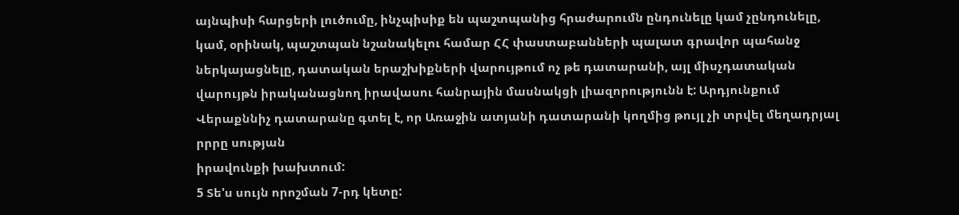այնպիսի հարցերի լուծումը, ինչպիսիք են պաշտպանից հրաժարումն ընդունելը կամ չընդունելը, կամ, օրինակ, պաշտպան նշանակելու համար ՀՀ փաստաբանների պալատ գրավոր պահանջ ներկայացնելը, դատական երաշխիքների վարույթում ոչ թե դատարանի, այլ միսչդատական վարույթն իրականացնող իրավասու հանրային մասնակցի լիազորությունն է: Արդյունքում Վերաքննիչ դատարանը գտել է, որ Առաջին ատյանի դատարանի կողմից թույլ չի տրվել մեղադրյալ րրրը սության
իրավունքի խախտում:
5 Տե'ս սույն որոշման 7-րդ կետը: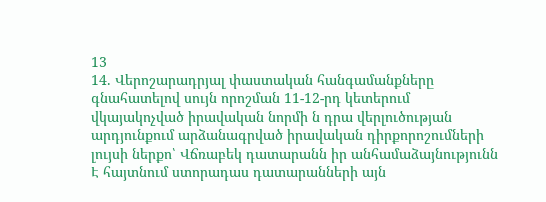13
14. Վերոշարադրյալ փաստական հանգամանքները գնահատելով սույն որոշման 11-12-րդ կետերում վկայակոչված իրավական նորմի ն դրա վերլուծության արդյունքում արձանագրված իրավական դիրքորոշումների լույսի ներքո՝ Վճռաբեկ դատարանն իր անհամաձայնությունն Է հայտնում ստորադաս դատարանների այն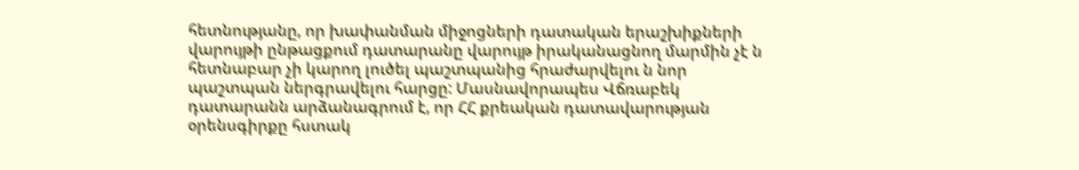հետնությանը, որ խափանման միջոցների դատական երաշխիքների վարույթի ընթացքում դատարանը վարույթ իրականացնող մարմին չէ ն հետնաբար չի կարող լուծել պաշտպանից հրաժարվելու ն նոր պաշտպան ներգրավելու հարցը: Մասնավորապես Վճռաբեկ դատարանն արձանագրում է, որ ՀՀ քրեական դատավարության օրենսգիրքը հստակ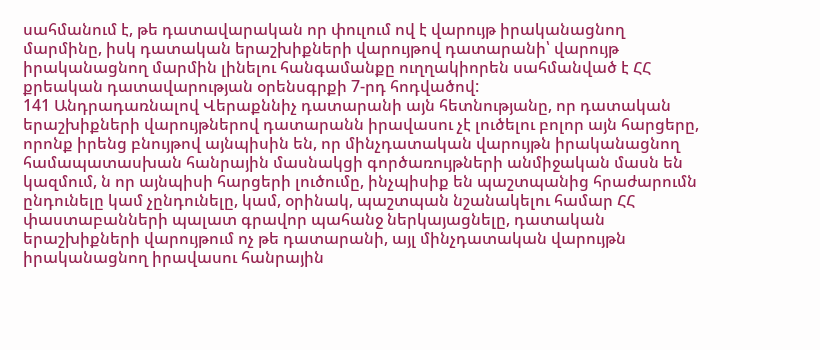սահմանում է, թե դատավարական որ փուլում ով է վարույթ իրականացնող մարմինը, իսկ դատական երաշխիքների վարույթով դատարանի՝ վարույթ իրականացնող մարմին լինելու հանգամանքը ուղղակիորեն սահմանված է ՀՀ քրեական դատավարության օրենսգրքի 7-րդ հոդվածով:
141 Անդրադառնալով Վերաքննիչ դատարանի այն հետնությանը, որ դատական երաշխիքների վարույթներով դատարանն իրավասու չէ լուծելու բոլոր այն հարցերը, որոնք իրենց բնույթով այնպիսին են, որ մինչդատական վարույթն իրականացնող համապատասխան հանրային մասնակցի գործառույթների անմիջական մասն են կազմում, ն որ այնպիսի հարցերի լուծումը, ինչպիսիք են պաշտպանից հրաժարումն ընդունելը կամ չընդունելը, կամ, օրինակ, պաշտպան նշանակելու համար ՀՀ փաստաբանների պալատ գրավոր պահանջ ներկայացնելը, դատական երաշխիքների վարույթում ոչ թե դատարանի, այլ մինչդատական վարույթն իրականացնող իրավասու հանրային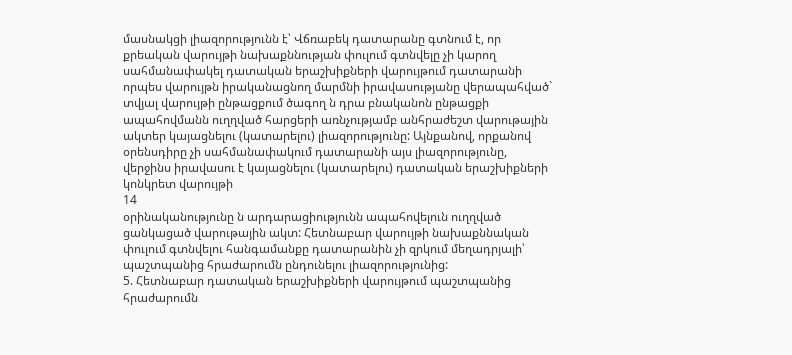մասնակցի լիազորությունն է՝ Վճռաբեկ դատարանը գտնում է, որ քրեական վարույթի նախաքննության փուլում գտնվելը չի կարող սահմանափակել դատական երաշխիքների վարույթում դատարանի որպես վարույթն իրականացնող մարմնի իրավասությանը վերապահված` տվյալ վարույթի ընթացքում ծագող ն դրա բնականոն ընթացքի ապահովմանն ուղղված հարցերի առնչությամբ անհրաժեշտ վարութային ակտեր կայացնելու (կատարելու) լիազորությունը: Այնքանով, որքանով օրենսդիրը չի սահմանափակում դատարանի այս լիազորությունը, վերջինս իրավասու է կայացնելու (կատարելու) դատական երաշխիքների կոնկրետ վարույթի
14
օրինականությունը ն արդարացիությունն ապահովելուն ուղղված ցանկացած վարութային ակտ: Հետնաբար վարույթի նախաքննական փուլում գտնվելու հանգամանքը դատարանին չի զրկում մեղադրյալի՝ պաշտպանից հրաժարումն ընդունելու լիազորությունից:
5. Հետնաբար դատական երաշխիքների վարույթում պաշտպանից
հրաժարումն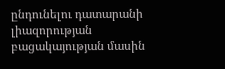ընդունելու դատարանի լիազորության բացակայության մասին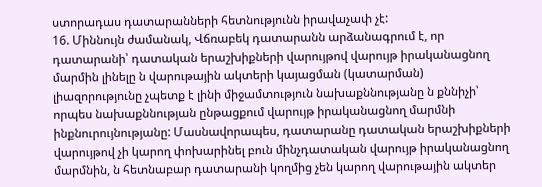ստորադաս դատարանների հետնությունն իրավաչափ չէ:
16. Միննույն ժամանակ, Վճռաբեկ դատարանն արձանագրում է, որ դատարանի՝ դատական երաշխիքների վարույթով վարույթ իրականացնող մարմին լինելը ն վարութային ակտերի կայացման (կատարման) լիազորությունը չպետք է լինի միջամտություն նախաքննությանը ն քննիչի՝ որպես նախաքննության ընթացքում վարույթ իրականացնող մարմնի ինքնուրույնությանը: Մասնավորապես, դատարանը դատական երաշխիքների վարույթով չի կարող փոխարինել բուն մինչդատական վարույթ իրականացնող մարմնին, ն հետնաբար դատարանի կողմից չեն կարող վարութային ակտեր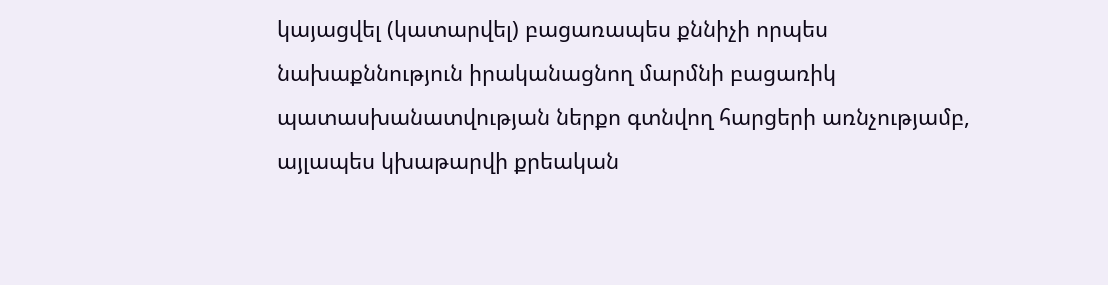կայացվել (կատարվել) բացառապես քննիչի որպես նախաքննություն իրականացնող մարմնի բացառիկ պատասխանատվության ներքո գտնվող հարցերի առնչությամբ, այլապես կխաթարվի քրեական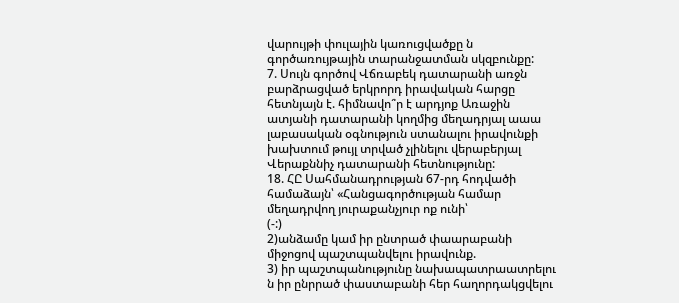վարույթի փուլային կառուցվածքը ն գործառույթային տարանջատման սկզբունքը:
7. Սույն գործով Վճռաբեկ դատարանի առջն բարձրացված երկրորդ իրավական հարցը հետնյայն է. հիմնավո՞ր է արդյոք Առաջին ատյանի դատարանի կողմից մեղադրյալ աաա լաբասական օգնություն ստանալու իրավունքի խախտում թույլ տրված չլինելու վերաբերյալ Վերաքննիչ դատարանի հետնությունը:
18. ՀԸ Սահմանադրության 67-րդ հոդվածի համաձայն՝ «Հանցագործության համար մեղադրվող յուրաքանչյուր ոք ունի՝
(-:)
2)անձամը կամ իր ընտրած փաարաբանի միջոցով պաշտպանվելու իրավունք.
3) իր պաշտպանությունը նախապատրաատրելու ն իր ընրրած փաստաբանի հեր հաղորդակցվելու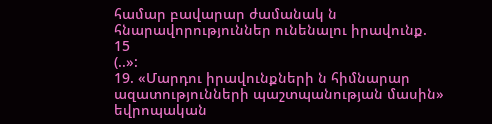համար բավարար ժամանակ ն հնարավորություններ ունենալու իրավունք.
15
(..»:
19. «Մարդու իրավունքների ն հիմնարար ազատությունների պաշտպանության մասին» եվրոպական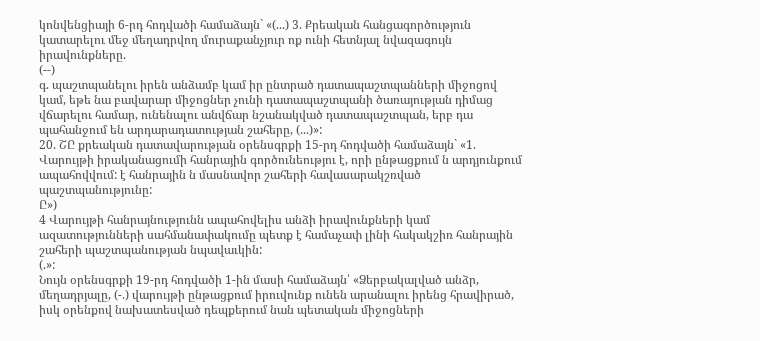կոնվենցիայի 6-րդ հոդվածի համաձայն` «(...) 3. Քրեական հանցագործություն կատարելու մեջ մեղադրվող մուրաքանչյուր ոք ունի հետնյալ նվազագույն իրավունքները.
(--)
գ. պաշտպանելու իրեն անձամբ կամ իր ընտրած դատապաշտպանների միջոցով կամ, եթե նա բավարար միջոցներ չունի դատապաշտպանի ծառայության դիմաց վճարելու համար, ունենալու անվճար նշանակված դատապաշտպան, երբ դա պահանջում են արդարադատության շահերը, (...)»:
20. ՇԸ քրեական դատավարության օրենսգրքի 15-րդ հոդվածի համաձայն` «1. Վարույթի իրականացումի հանրային գործունեությու է, որի ընթացքում ն արդյունքում ապահովվում: է հանրային ն մասնավոր շահերի հավասարակշռված պաշտպանությունը:
Ը»)
4 Վարույթի հանրայնությունն ապահովելիս անձի իրավունքների կամ ազատությունների սահմանափակումը պետք է համաչափ լինի հակակշիռ հանրային շահերի պաշտպանության նպավաւկին:
(.»:
Նույն օրենսգրքի 19-րդ հոդվածի 1-ին մասի համաձայն՝ «Ձերբակալված անձր, մեղադրյալը, (-.) վարույթի ընթացքում իրուվունք ունեն արանալու իրենց հրավիրած, իսկ օրենքով նախատեսված դեպքերում նան պետական միջոցների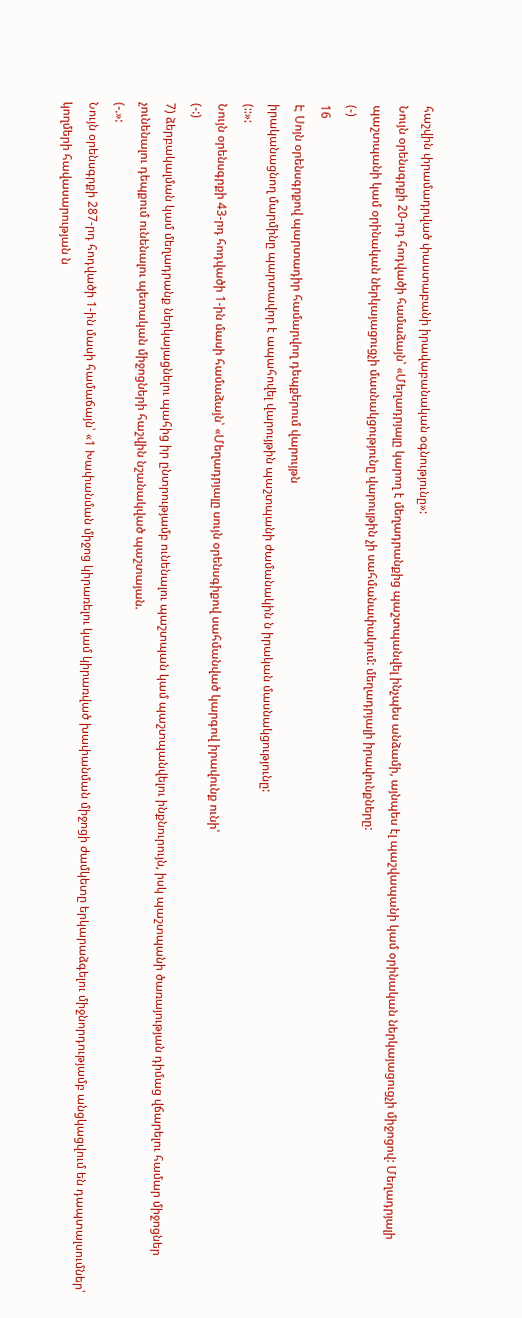հաշվին փրամադրված փաստաբանի իրավաբանական օգնությունը»:
Նույն օրենսգրքի 20-րդ հոդվածի համաձայն՝ «Մեղադրյալը կարող է մեղադրանքից պաշտպանվել ինչպես անձամի, այնպես էլ պաշվապանի կամ օրինական ներկայացուցչի միջոցով: Մեղադրյալի պաշտպանի կամ օրինական ներկայացուցչի մասնակցությունը վարույթին չի սահմանափակում: մեղադրյալի իրավունքները:
(-)
16
Է Սոյն օրենսգրքով պարտադիր համարվող դեպքերում վարույթն
իրականացնող մարմինը պարտավոր է ապահովել վարույթին պաշտպանի ժամանակին ն իրական մասնակցությունը:
(::»:
Նույն օրենսգրքի 43-րդ հոդվածի 1-ին մասի համաձայն՝ «Մեղադրյալը սույն օրենսգիքով սահմանված կարգով իրավունք ունի՝
(-:)
7) ձերբակալման կամ մեղադրանք ներկայացնելու պահից իր ընտրությամբ ունենալու պաշտպան կամ պաշտպանվելու ինքնուրույն, իսկ պաշտպանի ծառայության դիմաց վճարելու համար միջոցներ չունենալու դեպքում ունենալու պետական միջոցների հաշվին նշանակված պաշտայան.
(-.»:
Նույն օրենսգրքի 287-րդ հոդվածի 1-ին մասի համաճայն՝ «1 Խափանման միջոց կիրառելու կամ կիրառված խափանման միջոցի ժամկետը երկարաձգելու միջնորդությամբ անցկացվում են դապտալսումներ՝ կողմերի հավասարության ն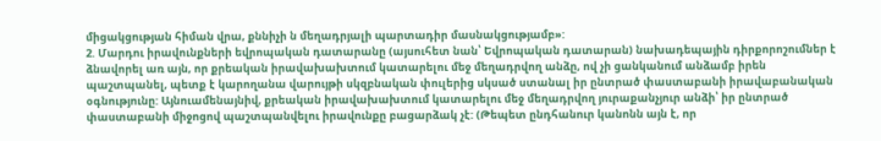միցակցության հիման վրա, քննիչի ն մեղադրյալի պարտադիր մասնակցությամբ»:
2. Մարդու իրավունքների եվրոպական դատարանը (այսուհետ նան՝ Եվրոպական դատարան) նախադեպային դիրքորոշումներ է ձնավորել առ այն, որ քրեական իրավախախտում կատարելու մեջ մեղադրվող անձը, ով չի ցանկանում անձամբ իրեն պաշտպանել, պետք է կարողանա վարույթի սկզբնական փուլերից սկսած ստանալ իր ընտրած փաստաբանի իրավաբանական օգնությունը: Այնուամենայնիվ, քրեական իրավախախտում կատարելու մեջ մեղադրվող յուրաքանչյուր անձի՝ իր ընտրած փաստաբանի միջոցով պաշտպանվելու իրավունքը բացարձակ չէ: (Թեպետ ընդհանուր կանոնն այն է, որ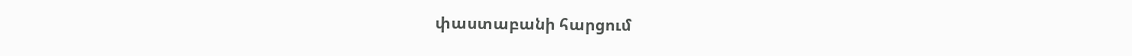փաստաբանի հարցում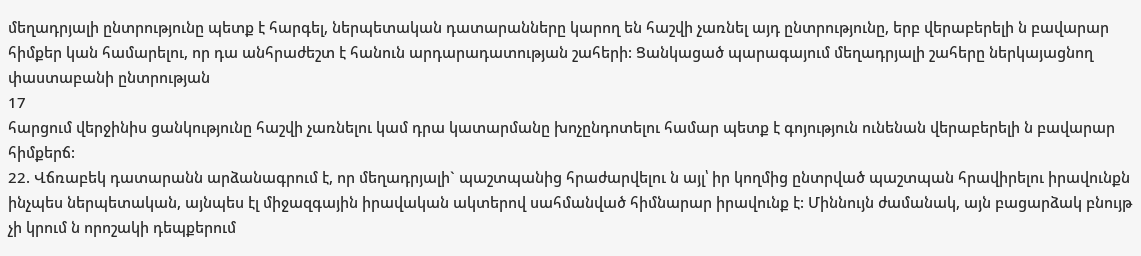մեղադրյալի ընտրությունը պետք է հարգել, ներպետական դատարանները կարող են հաշվի չառնել այդ ընտրությունը, երբ վերաբերելի ն բավարար հիմքեր կան համարելու, որ դա անհրաժեշտ է հանուն արդարադատության շահերի: Ցանկացած պարագայում մեղադրյալի շահերը ներկայացնող փաստաբանի ընտրության
17
հարցում վերջինիս ցանկությունը հաշվի չառնելու կամ դրա կատարմանը խոչընդոտելու համար պետք է գոյություն ունենան վերաբերելի ն բավարար հիմքերճ:
22. Վճռաբեկ դատարանն արձանագրում է, որ մեղադրյալի` պաշտպանից հրաժարվելու ն այլ՝ իր կողմից ընտրված պաշտպան հրավիրելու իրավունքն ինչպես ներպետական, այնպես էլ միջազգային իրավական ակտերով սահմանված հիմնարար իրավունք է: Միննույն ժամանակ, այն բացարձակ բնույթ չի կրում ն որոշակի դեպքերում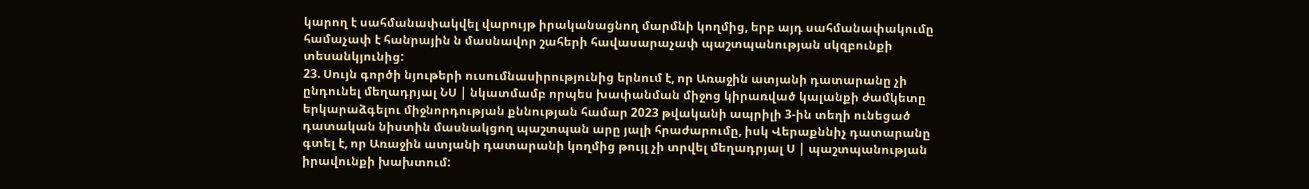կարող է սահմանափակվել վարույթ իրականացնող մարմնի կողմից, երբ այդ սահմանափակումը համաչափ է հանրային ն մասնավոր շահերի հավասարաչափ պաշտպանության սկզբունքի տեսանկյունից:
23. Սույն գործի նյութերի ուսումնասիրությունից երնում է, որ Առաջին ատյանի դատարանը չի ընդունել մեղադրյալ ՆՍ | նկատմամբ որպես խափանման միջոց կիրառված կալանքի ժամկետը երկարաձգելու միջնորդության քննության համար 2023 թվականի ապրիլի 3-ին տեղի ունեցած դատական նիստին մասնակցող պաշտպան արը յալի հրաժարումը, իսկ Վերաքննիչ դատարանը
գտել է, որ Առաջին ատյանի դատարանի կողմից թույլ չի տրվել մեղադրյալ Ս | պաշտպանության իրավունքի խախտում: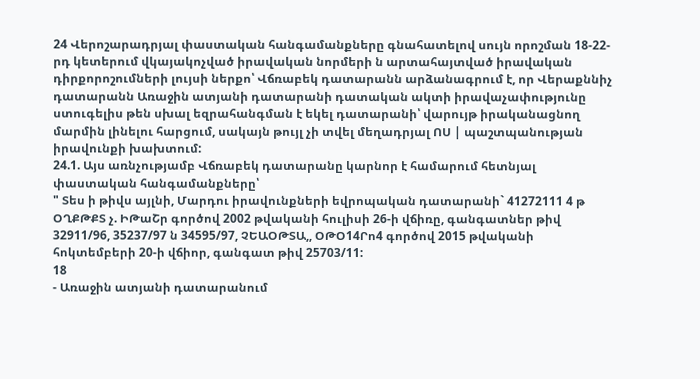24 Վերոշարադրյալ փաստական հանգամանքները գնահատելով սույն որոշման 18-22-րդ կետերում վկայակոչված իրավական նորմերի ն արտահայտված իրավական դիրքորոշումների լույսի ներքո՝ Վճռաբեկ դատարանն արձանագրում է, որ Վերաքննիչ դատարանն Առաջին ատյանի դատարանի դատական ակտի իրավաչափությունը ստուգելիս թեն սխալ եզրահանգման է եկել դատարանի՝ վարույթ իրականացնող մարմին լինելու հարցում, սակայն թույլ չի տվել մեղադրյալ ՈՍ | պաշտպանության իրավունքի խախտում:
24.1. Այս առնչությամբ Վճռաբեկ դատարանը կարնոր է համարում հետնյալ փաստական հանգամանքները՝
" Տես ի թիվս այլնի, Մարդու իրավունքների եվրոպական դատարանի` 41272111 4 թ ՕՂՔԹՔՏ չ. ԻԹաՇր գործով 2002 թվականի հուլիսի 26-ի վճիռը, գանգատներ թիվ 32911/96, 35237/97 ն 34595/97, ՉԵԱՕԹՏԱ,, ՕԹՕ14Րո4 գործով 2015 թվականի հոկտեմբերի 20-ի վճիոր, գանգատ թիվ 25703/11:
18
- Առաջին ատյանի դատարանում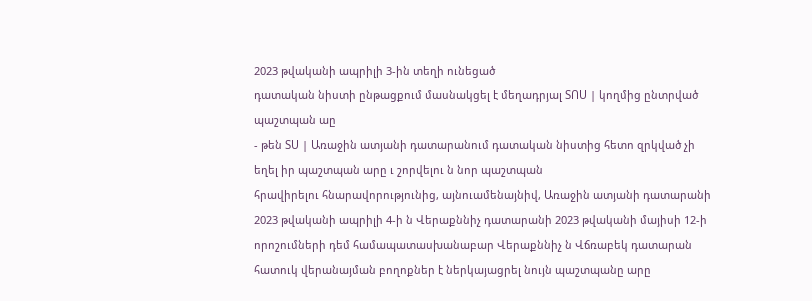2023 թվականի ապրիլի 3-ին տեղի ունեցած
դատական նիստի ընթացքում մասնակցել է մեղադրյալ ՏՈՍ | կողմից ընտրված պաշտպան աը
- թեն ՏՍ | Առաջին ատյանի դատարանում դատական նիստից հետո զրկված չի եղել իր պաշտպան արը ւ շորվելու ն նոր պաշտպան
հրավիրելու հնարավորությունից, այնուամենայնիվ, Առաջին ատյանի դատարանի 2023 թվականի ապրիլի 4-ի ն Վերաքննիչ դատարանի 2023 թվականի մայիսի 12-ի որոշումների դեմ համապատասխանաբար Վերաքննիչ ն Վճռաբեկ դատարան հատուկ վերանայման բողոքներ է ներկայացրել նույն պաշտպանը արը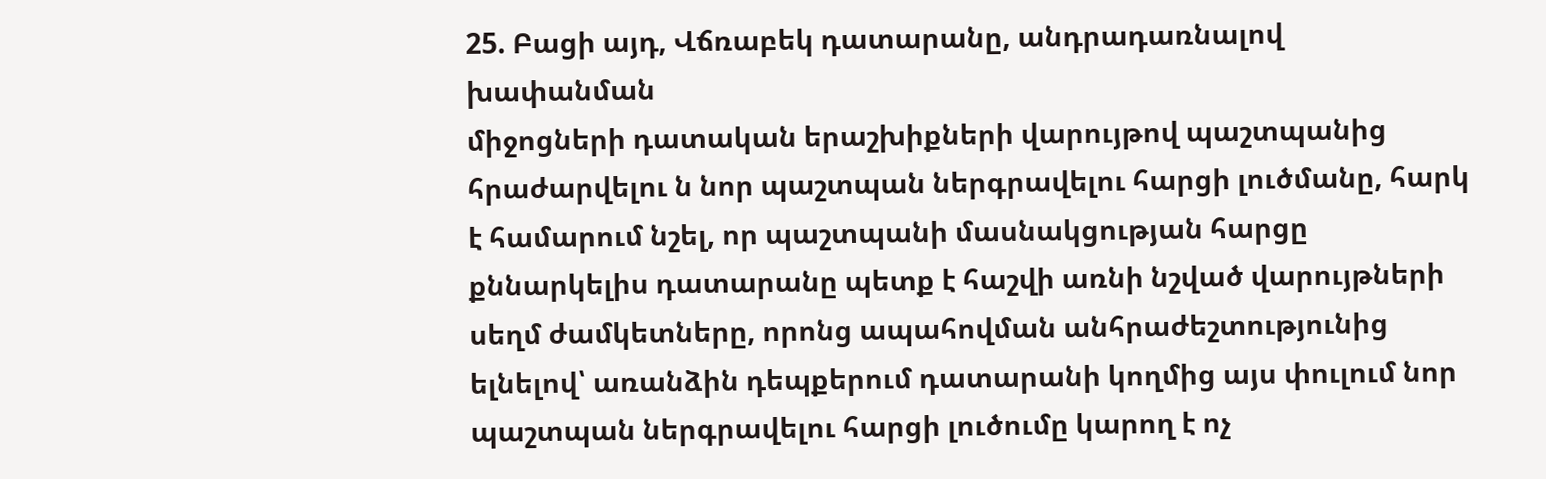25. Բացի այդ, Վճռաբեկ դատարանը, անդրադառնալով խափանման
միջոցների դատական երաշխիքների վարույթով պաշտպանից հրաժարվելու ն նոր պաշտպան ներգրավելու հարցի լուծմանը, հարկ է համարում նշել, որ պաշտպանի մասնակցության հարցը քննարկելիս դատարանը պետք է հաշվի առնի նշված վարույթների սեղմ ժամկետները, որոնց ապահովման անհրաժեշտությունից ելնելով՝ առանձին դեպքերում դատարանի կողմից այս փուլում նոր պաշտպան ներգրավելու հարցի լուծումը կարող է ոչ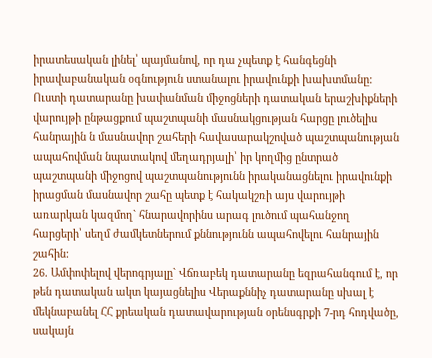իրատեսական լինել՝ պայմանով, որ դա չպետք է հանգեցնի իրավաբանական օգնություն ստանալու իրավունքի խախտմանը: Ուստի դատարանը խափանման միջոցների դատական երաշխիքների վարույթի ընթացքում պաշտպանի մասնակցության հարցը լուծելիս հանրային ն մասնավոր շահերի հավասարակշոված պաշտպանության ապահովման նպատակով մեղադրյալի՝ իր կողմից ընտրած պաշտպանի միջոցով պաշտպանությունն իրականացնելու իրավունքի իրացման մասնավոր շահը պետք է հակակշռի այս վարույթի առարկան կազմող` հնարավորինս արագ լուծում պահանջող հարցերի՝ սեղմ ժամկետներում քննությունն ապահովելու հանրային շահին:
26. Ամփոփելով վերոգրյալը` Վճռաբեկ դատարանը եզրահանգում է, որ թեն դատական ակտ կայացնելիս Վերաքննիչ դատարանը սխալ է մեկնաբանել ՀՀ քրեական դատավարության օրենսգրքի 7-րդ հոդվածը, սակայն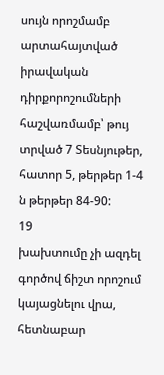սույն որոշմամբ արտահայտված իրավական դիրքորոշումների հաշվառմամբ՝ թույ տրված 7 Տեսնյութեր, հատոր 5, թերթեր 1-4 ն թերթեր 84-90:
19
խախտումը չի ազդել գործով ճիշտ որոշում կայացնելու վրա, հետնաբար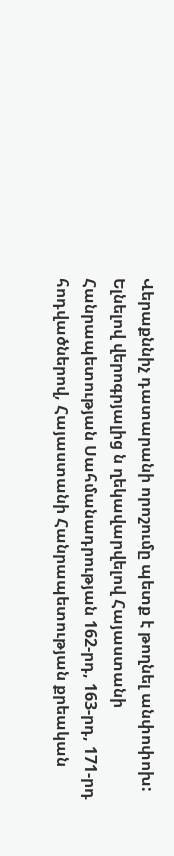Վերաքննիչ դատարանի որոշումը պետք է թողնել անփոփոխ:
Ելնելով վերոգրյալից ն ղեկավարվելով Հայաստանի Հանրապետության Սահմանադրության 162-րդ, 163-րդ, 171-րդ հոդվածներով, Հայաստանի Հանրապետության քրեական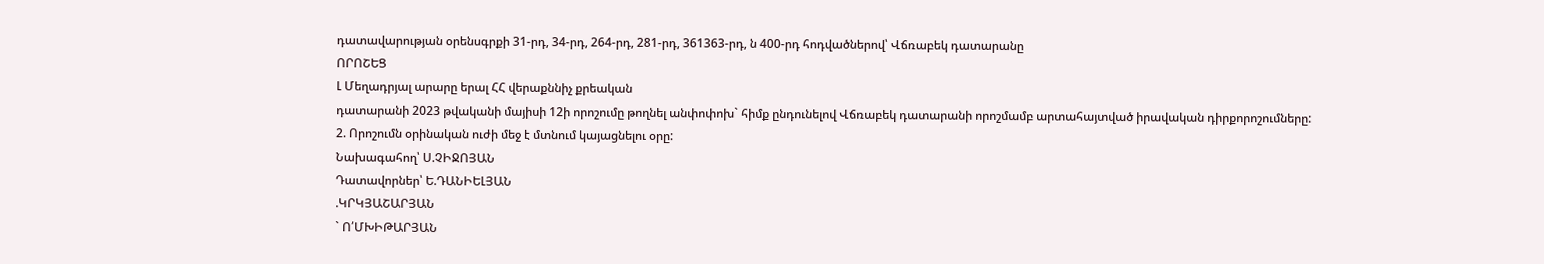դատավարության օրենսգրքի 31-րդ, 34-րդ, 264-րդ, 281-րդ, 361363-րդ, ն 400-րդ հոդվածներով՝ Վճռաբեկ դատարանը
ՈՐՈՇԵՑ
Լ Մեղադրյալ արարը երալ ՀՀ վերաքննիչ քրեական
դատարանի 2023 թվականի մայիսի 12ի որոշումը թողնել անփոփոխ` հիմք ընդունելով Վճռաբեկ դատարանի որոշմամբ արտահայտված իրավական դիրքորոշումները:
2. Որոշումն օրինական ուժի մեջ է մտնում կայացնելու օրը:
Նախագահող՝ Ս.ՉԻՋՈՅԱՆ
Դատավորներ՝ Ե.ԴԱՆԻԵԼՅԱՆ
.ԿՐԿՅԱՇԱՐՅԱՆ
` Ո՛ՄԽԻԹԱՐՅԱՆ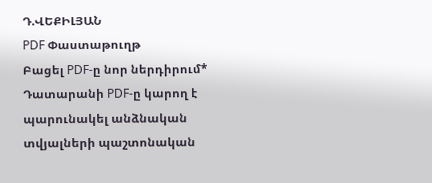Դ.ՎԵՔԻԼՅԱՆ
PDF Փաստաթուղթ
Բացել PDF-ը նոր ներդիրում* Դատարանի PDF-ը կարող է պարունակել անձնական տվյալների պաշտոնական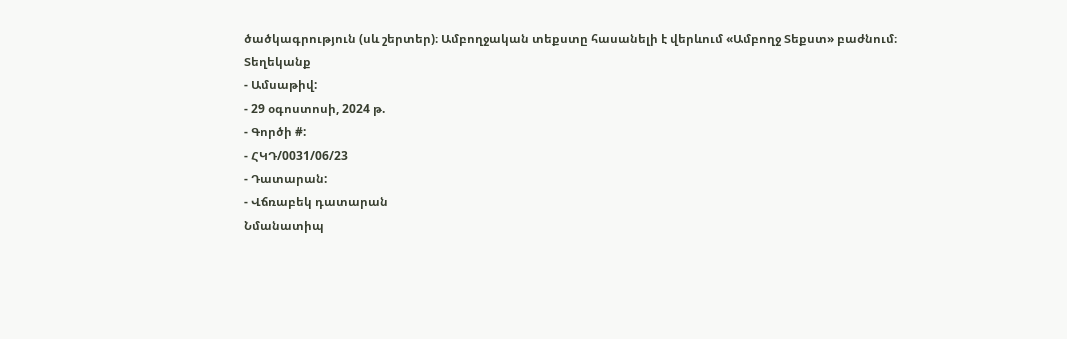ծածկագրություն (սև շերտեր)։ Ամբողջական տեքստը հասանելի է վերևում «Ամբողջ Տեքստ» բաժնում։
Տեղեկանք
- Ամսաթիվ:
- 29 օգոստոսի, 2024 թ.
- Գործի #:
- ՀԿԴ/0031/06/23
- Դատարան:
- Վճռաբեկ դատարան
Նմանատիպ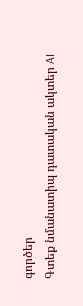գործեր
Գտեք նմանատիպ դատական ակտեր AI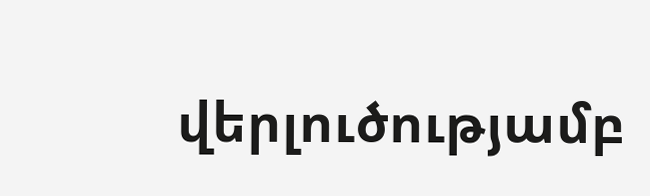վերլուծությամբ